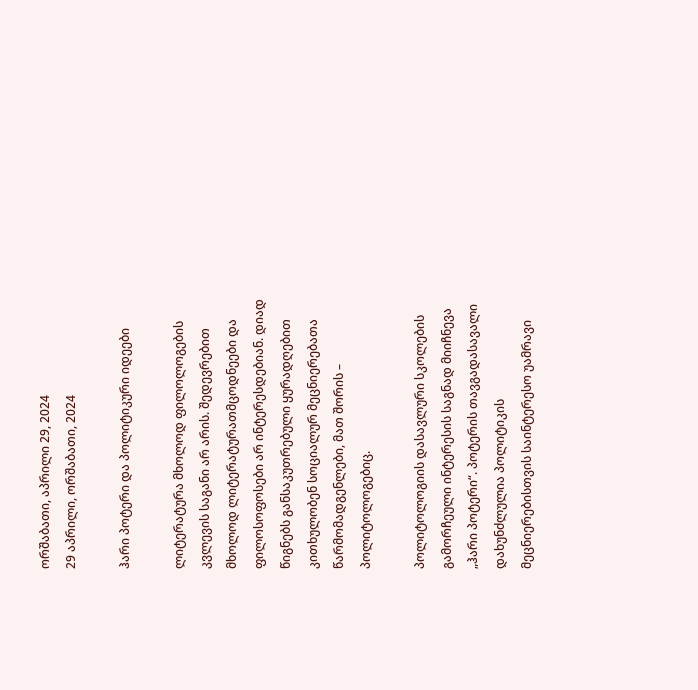ორშაბათი, აპრილი 29, 2024
29 აპრილი, ორშაბათი, 2024

ჰარი პოტერი და პოლიტიკური იდეები

ლიტერატურა მხოლოდ ფილოლოგების კვლევის საგანი არ არის. შედევრებით მხოლოდ ლიტერატურათმცოდნეები და ფილოსოფოსები არ ინტერესდებიან. დიად წიგნებს განსაკუთრებული ყურადღებით კითხულობენ სოციალურ მეცნიერებათა წარმომადგენლები, მათ შორის – პოლიტოლოგებიც.

პოლიტოლოგიის დასავლური სკოლების გამორჩეული ინტერესის საგნად მიიჩნევა „ჰარი პოტერი“. პოტერის თავგადასავალი დახუნძლულია პოლიტიკის მეცნიერებისთვის საინტერესო უამრავი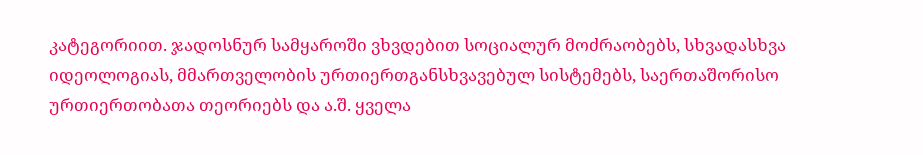კატეგორიით. ჯადოსნურ სამყაროში ვხვდებით სოციალურ მოძრაობებს, სხვადასხვა იდეოლოგიას, მმართველობის ურთიერთგანსხვავებულ სისტემებს, საერთაშორისო ურთიერთობათა თეორიებს და ა.შ. ყველა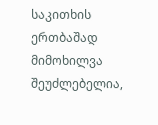საკითხის ერთბაშად მიმოხილვა შეუძლებელია,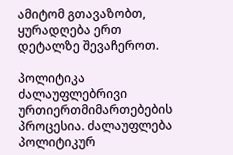ამიტომ გთავაზობთ, ყურადღება ერთ დეტალზე შევაჩეროთ.

პოლიტიკა ძალაუფლებრივი ურთიერთმიმართებების პროცესია. ძალაუფლება პოლიტიკურ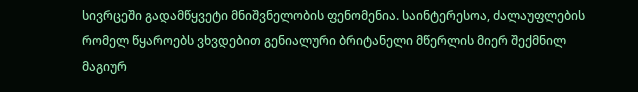სივრცეში გადამწყვეტი მნიშვნელობის ფენომენია. საინტერესოა, ძალაუფლების რომელ წყაროებს ვხვდებით გენიალური ბრიტანელი მწერლის მიერ შექმნილ მაგიურ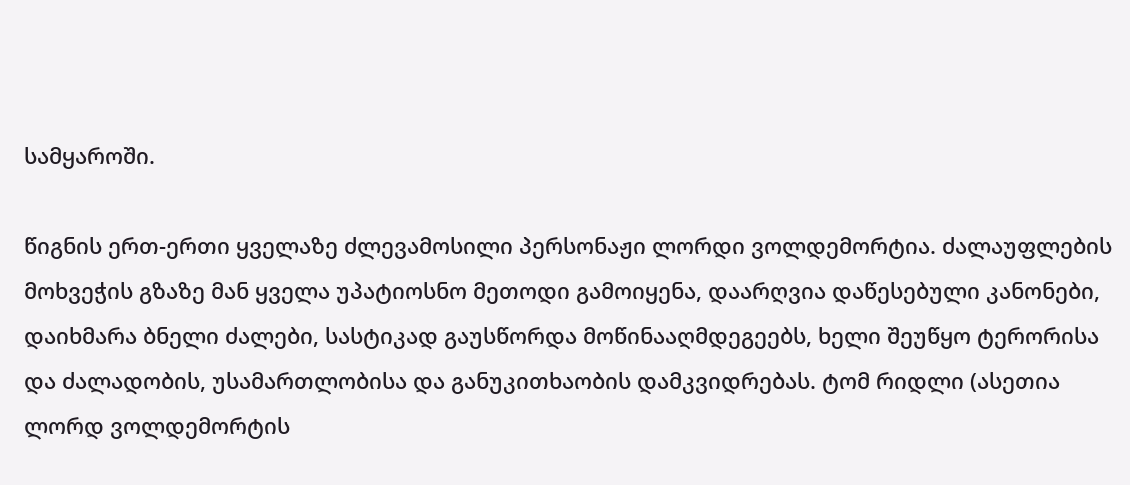სამყაროში.

წიგნის ერთ-ერთი ყველაზე ძლევამოსილი პერსონაჟი ლორდი ვოლდემორტია. ძალაუფლების მოხვეჭის გზაზე მან ყველა უპატიოსნო მეთოდი გამოიყენა, დაარღვია დაწესებული კანონები, დაიხმარა ბნელი ძალები, სასტიკად გაუსწორდა მოწინააღმდეგეებს, ხელი შეუწყო ტერორისა და ძალადობის, უსამართლობისა და განუკითხაობის დამკვიდრებას. ტომ რიდლი (ასეთია ლორდ ვოლდემორტის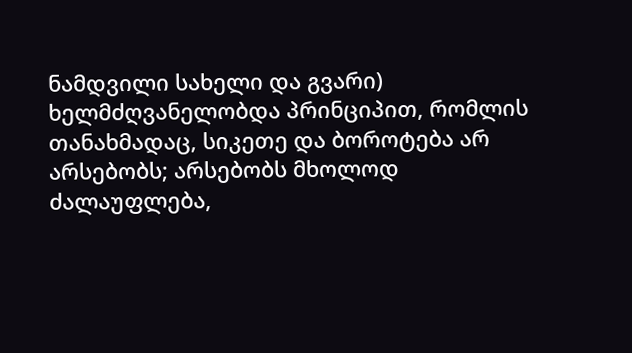ნამდვილი სახელი და გვარი) ხელმძღვანელობდა პრინციპით, რომლის თანახმადაც, სიკეთე და ბოროტება არ არსებობს; არსებობს მხოლოდ ძალაუფლება,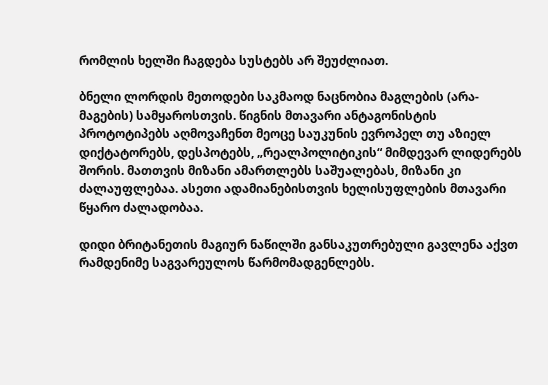რომლის ხელში ჩაგდება სუსტებს არ შეუძლიათ.

ბნელი ლორდის მეთოდები საკმაოდ ნაცნობია მაგლების (არა-მაგების) სამყაროსთვის. წიგნის მთავარი ანტაგონისტის პროტოტიპებს აღმოვაჩენთ მეოცე საუკუნის ევროპელ თუ აზიელ დიქტატორებს, დესპოტებს, „რეალპოლიტიკის“ მიმდევარ ლიდერებს შორის. მათთვის მიზანი ამართლებს საშუალებას, მიზანი კი ძალაუფლებაა. ასეთი ადამიანებისთვის ხელისუფლების მთავარი წყარო ძალადობაა.

დიდი ბრიტანეთის მაგიურ ნაწილში განსაკუთრებული გავლენა აქვთ რამდენიმე საგვარეულოს წარმომადგენლებს.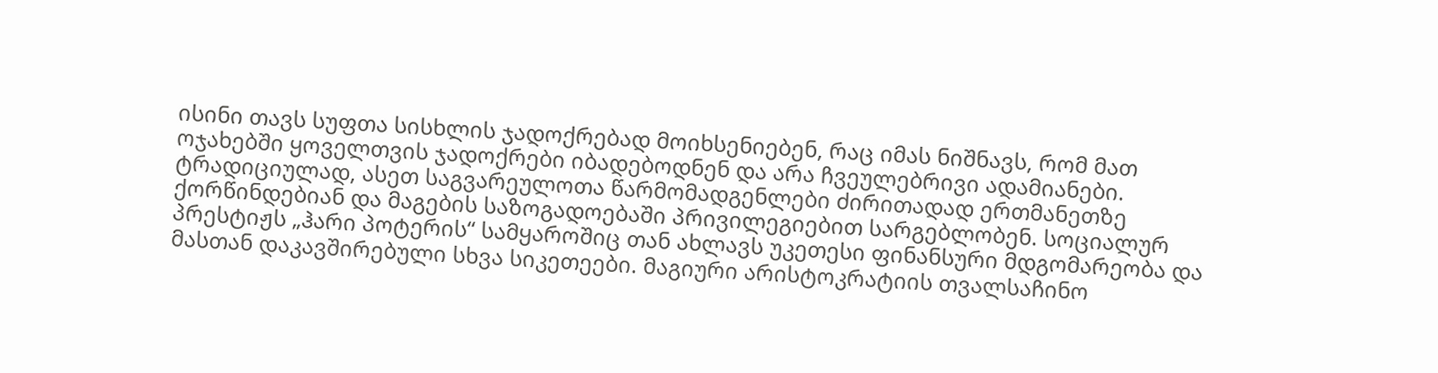ისინი თავს სუფთა სისხლის ჯადოქრებად მოიხსენიებენ, რაც იმას ნიშნავს, რომ მათ ოჯახებში ყოველთვის ჯადოქრები იბადებოდნენ და არა ჩვეულებრივი ადამიანები. ტრადიციულად, ასეთ საგვარეულოთა წარმომადგენლები ძირითადად ერთმანეთზე ქორწინდებიან და მაგების საზოგადოებაში პრივილეგიებით სარგებლობენ. სოციალურ პრესტიჟს „ჰარი პოტერის“ სამყაროშიც თან ახლავს უკეთესი ფინანსური მდგომარეობა და მასთან დაკავშირებული სხვა სიკეთეები. მაგიური არისტოკრატიის თვალსაჩინო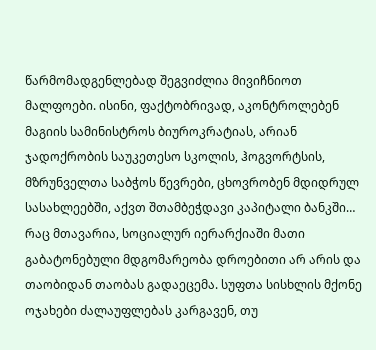წარმომადგენლებად შეგვიძლია მივიჩნიოთ მალფოები. ისინი, ფაქტობრივად, აკონტროლებენ მაგიის სამინისტროს ბიუროკრატიას, არიან ჯადოქრობის საუკეთესო სკოლის, ჰოგვორტსის, მზრუნველთა საბჭოს წევრები, ცხოვრობენ მდიდრულ სასახლეებში, აქვთ შთამბეჭდავი კაპიტალი ბანკში… რაც მთავარია, სოციალურ იერარქიაში მათი გაბატონებული მდგომარეობა დროებითი არ არის და თაობიდან თაობას გადაეცემა. სუფთა სისხლის მქონე ოჯახები ძალაუფლებას კარგავენ, თუ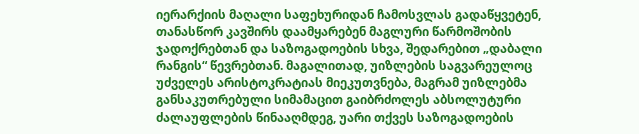იერარქიის მაღალი საფეხურიდან ჩამოსვლას გადაწყვეტენ, თანასწორ კავშირს დაამყარებენ მაგლური წარმოშობის ჯადოქრებთან და საზოგადოების სხვა, შედარებით „დაბალი რანგის“ წევრებთან. მაგალითად, უიზლების საგვარეულოც უძველეს არისტოკრატიას მიეკუთვნება, მაგრამ უიზლებმა განსაკუთრებული სიმამაცით გაიბრძოლეს აბსოლუტური ძალაუფლების წინააღმდეგ, უარი თქვეს საზოგადოების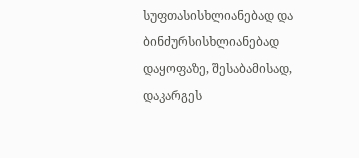სუფთასისხლიანებად და ბინძურსისხლიანებად დაყოფაზე, შესაბამისად, დაკარგეს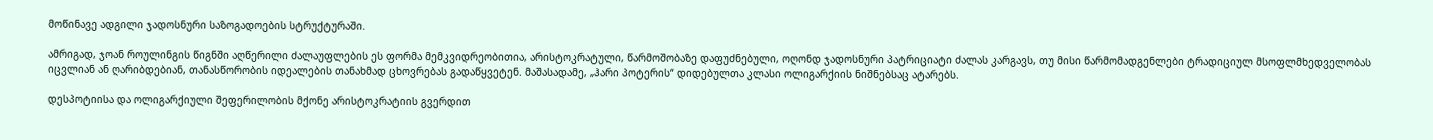მოწინავე ადგილი ჯადოსნური საზოგადოების სტრუქტურაში.

ამრიგად, ჯოან როულინგის წიგნში აღწერილი ძალაუფლების ეს ფორმა მემკვიდრეობითია, არისტოკრატული, წარმოშობაზე დაფუძნებული, ოღონდ ჯადოსნური პატრიციატი ძალას კარგავს, თუ მისი წარმომადგენლები ტრადიციულ მსოფლმხედველობას იცვლიან ან ღარიბდებიან, თანასწორობის იდეალების თანახმად ცხოვრებას გადაწყვეტენ. მაშასადამე, „ჰარი პოტერის“ დიდებულთა კლასი ოლიგარქიის ნიშნებსაც ატარებს.

დესპოტიისა და ოლიგარქიული შეფერილობის მქონე არისტოკრატიის გვერდით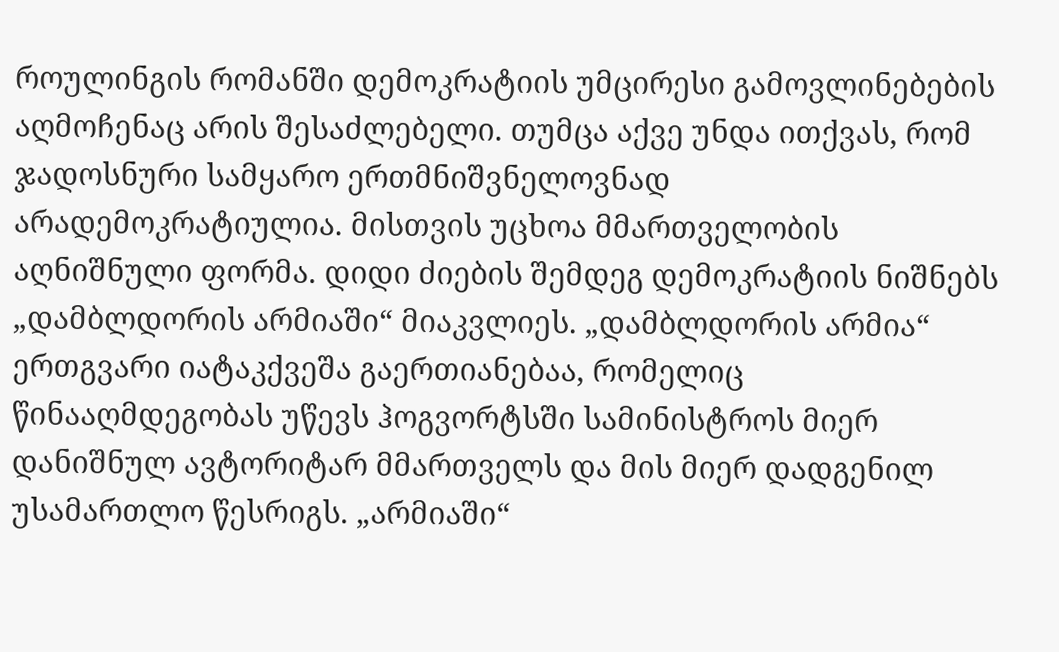როულინგის რომანში დემოკრატიის უმცირესი გამოვლინებების აღმოჩენაც არის შესაძლებელი. თუმცა აქვე უნდა ითქვას, რომ ჯადოსნური სამყარო ერთმნიშვნელოვნად არადემოკრატიულია. მისთვის უცხოა მმართველობის აღნიშნული ფორმა. დიდი ძიების შემდეგ დემოკრატიის ნიშნებს „დამბლდორის არმიაში“ მიაკვლიეს. „დამბლდორის არმია“ ერთგვარი იატაკქვეშა გაერთიანებაა, რომელიც წინააღმდეგობას უწევს ჰოგვორტსში სამინისტროს მიერ დანიშნულ ავტორიტარ მმართველს და მის მიერ დადგენილ უსამართლო წესრიგს. „არმიაში“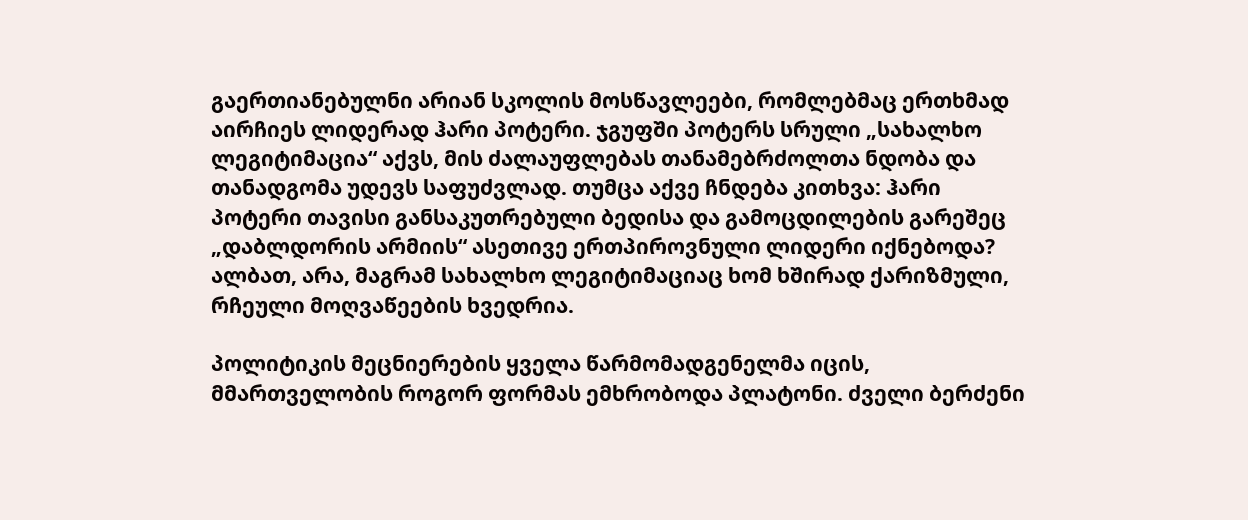გაერთიანებულნი არიან სკოლის მოსწავლეები, რომლებმაც ერთხმად აირჩიეს ლიდერად ჰარი პოტერი. ჯგუფში პოტერს სრული „სახალხო ლეგიტიმაცია“ აქვს, მის ძალაუფლებას თანამებრძოლთა ნდობა და თანადგომა უდევს საფუძვლად. თუმცა აქვე ჩნდება კითხვა: ჰარი პოტერი თავისი განსაკუთრებული ბედისა და გამოცდილების გარეშეც „დაბლდორის არმიის“ ასეთივე ერთპიროვნული ლიდერი იქნებოდა? ალბათ, არა, მაგრამ სახალხო ლეგიტიმაციაც ხომ ხშირად ქარიზმული, რჩეული მოღვაწეების ხვედრია.

პოლიტიკის მეცნიერების ყველა წარმომადგენელმა იცის, მმართველობის როგორ ფორმას ემხრობოდა პლატონი. ძველი ბერძენი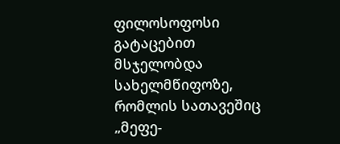ფილოსოფოსი გატაცებით მსჯელობდა სახელმწიფოზე, რომლის სათავეშიც „მეფე-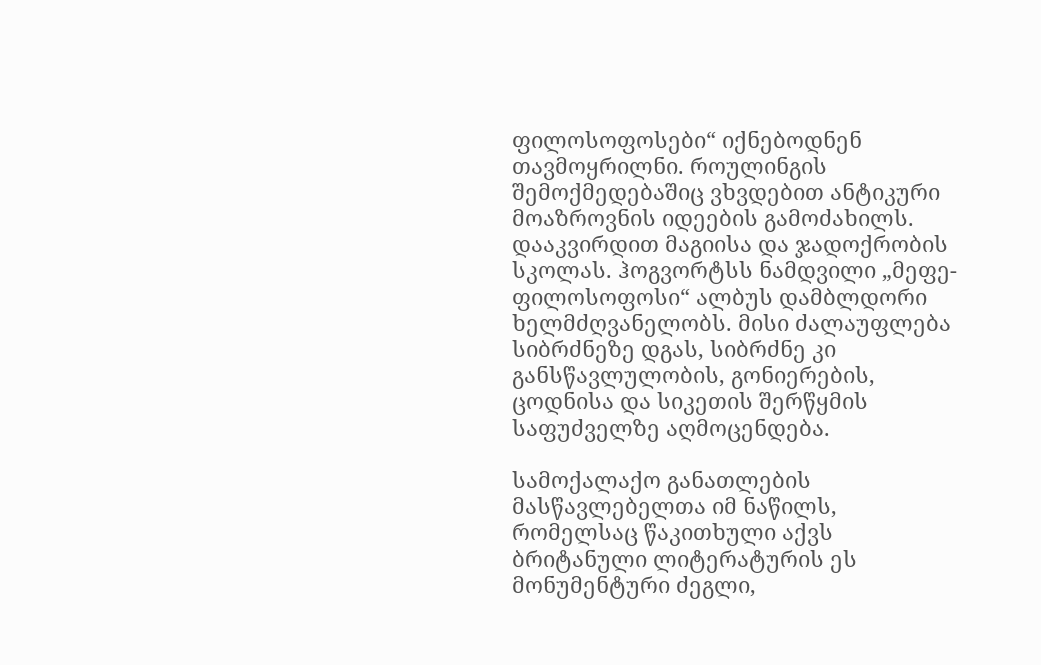ფილოსოფოსები“ იქნებოდნენ თავმოყრილნი. როულინგის შემოქმედებაშიც ვხვდებით ანტიკური მოაზროვნის იდეების გამოძახილს. დააკვირდით მაგიისა და ჯადოქრობის სკოლას. ჰოგვორტსს ნამდვილი „მეფე-ფილოსოფოსი“ ალბუს დამბლდორი ხელმძღვანელობს. მისი ძალაუფლება სიბრძნეზე დგას, სიბრძნე კი განსწავლულობის, გონიერების, ცოდნისა და სიკეთის შერწყმის საფუძველზე აღმოცენდება.

სამოქალაქო განათლების მასწავლებელთა იმ ნაწილს, რომელსაც წაკითხული აქვს ბრიტანული ლიტერატურის ეს მონუმენტური ძეგლი,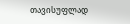თავისუფლად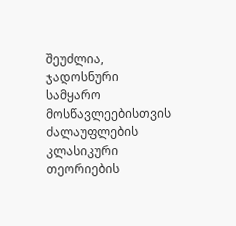შეუძლია, ჯადოსნური სამყარო მოსწავლეებისთვის ძალაუფლების კლასიკური თეორიების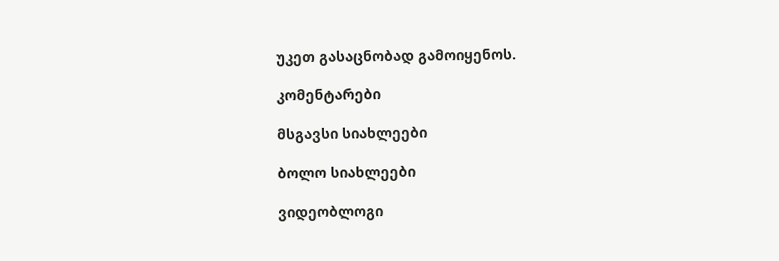უკეთ გასაცნობად გამოიყენოს.

კომენტარები

მსგავსი სიახლეები

ბოლო სიახლეები

ვიდეობლოგი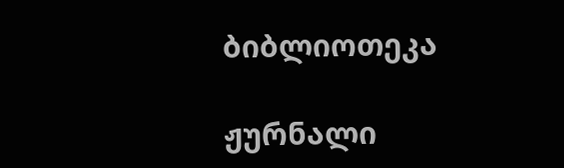ბიბლიოთეკა

ჟურნალი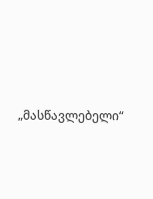„მასწავლებელი“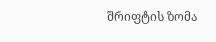შრიფტის ზომა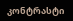კონტრასტი